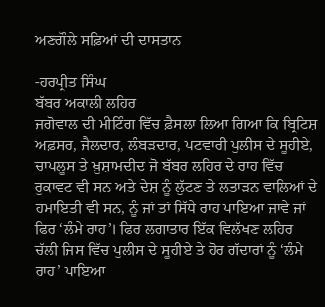ਅਣਗੌਲੇ ਸਫ਼ਿਆਂ ਦੀ ਦਾਸਤਾਨ

-ਹਰਪ੍ਰੀਤ ਸਿੰਘ
ਬੱਬਰ ਅਕਾਲੀ ਲਹਿਰ
ਜਗੋਵਾਲ ਦੀ ਮੀਟਿੰਗ ਵਿੱਚ ਫ਼ੈਸਲਾ ਲਿਆ ਗਿਆ ਕਿ ਬ੍ਰਿਟਿਸ਼ ਅਫ਼ਸਰ, ਜੈਲਦਾਰ, ਲੰਬੜਦਾਰ, ਪਟਵਾਰੀ ਪੁਲੀਸ ਦੇ ਸੂਹੀਏ, ਚਾਪਲੂਸ ਤੇ ਖ਼ੁਸ਼ਾਮਦੀਦ ਜੋ ਬੱਬਰ ਲਹਿਰ ਦੇ ਰਾਹ ਵਿੱਚ ਰੁਕਾਵਟ ਵੀ ਸਨ ਅਤੇ ਦੇਸ਼ ਨੂੰ ਲੁੱਟਣ ਤੇ ਲਤਾੜਨ ਵਾਲਿਆਂ ਦੇ ਹਮਾਇਤੀ ਵੀ ਸਨ, ਨੂੰ ਜਾਂ ਤਾਂ ਸਿੱਧੇ ਰਾਹ ਪਾਇਆ ਜਾਵੇ ਜਾਂ ਫਿਰ ‘ਲੰਮੇ ਰਾਹ’। ਫਿਰ ਲਗਾਤਾਰ ਇੱਕ ਵਿਲੱਖਣ ਲਹਿਰ ਚੱਲੀ ਜਿਸ ਵਿੱਚ ਪੁਲੀਸ ਦੇ ਸੂਹੀਏ ਤੇ ਹੋਰ ਗੱਦਾਰਾਂ ਨੂੰ ‘ਲੰਮੇ ਰਾਹ’ ਪਾਇਆ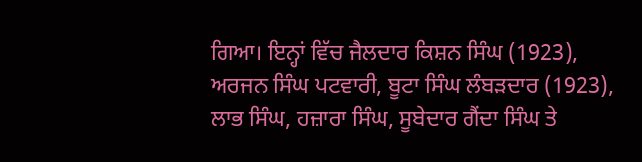ਗਿਆ। ਇਨ੍ਹਾਂ ਵਿੱਚ ਜੈਲਦਾਰ ਕਿਸ਼ਨ ਸਿੰਘ (1923), ਅਰਜਨ ਸਿੰਘ ਪਟਵਾਰੀ, ਬੂਟਾ ਸਿੰਘ ਲੰਬੜਦਾਰ (1923), ਲਾਭ ਸਿੰਘ, ਹਜ਼ਾਰਾ ਸਿੰਘ, ਸੂਬੇਦਾਰ ਗੈਂਦਾ ਸਿੰਘ ਤੇ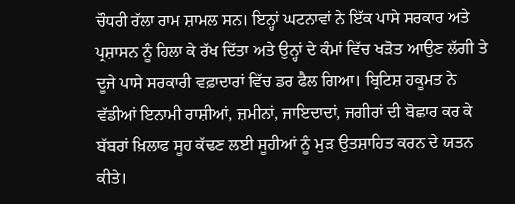ਚੌਧਰੀ ਰੱਲਾ ਰਾਮ ਸ਼ਾਮਲ ਸਨ। ਇਨ੍ਹਾਂ ਘਟਨਾਵਾਂ ਨੇ ਇੱਕ ਪਾਸੇ ਸਰਕਾਰ ਅਤੇ ਪ੍ਰਸ਼ਾਸਨ ਨੂੰ ਹਿਲਾ ਕੇ ਰੱਖ ਦਿੱਤਾ ਅਤੇ ਉਨ੍ਹਾਂ ਦੇ ਕੰਮਾਂ ਵਿੱਚ ਖੜੋਤ ਆਉਣ ਲੱਗੀ ਤੇ ਦੂਜੇ ਪਾਸੇ ਸਰਕਾਰੀ ਵਫ਼ਾਦਾਰਾਂ ਵਿੱਚ ਡਰ ਫੈਲ ਗਿਆ। ਬ੍ਰਿਟਿਸ਼ ਹਕੂਮਤ ਨੇ ਵੱਡੀਆਂ ਇਨਾਮੀ ਰਾਸ਼ੀਆਂ, ਜ਼ਮੀਨਾਂ, ਜਾਇਦਾਦਾਂ, ਜਗੀਰਾਂ ਦੀ ਬੋਛਾਰ ਕਰ ਕੇ ਬੱਬਰਾਂ ਖ਼ਿਲਾਫ ਸੂਹ ਕੱਢਣ ਲਈ ਸੂਹੀਆਂ ਨੂੰ ਮੁੜ ਉਤਸ਼ਾਹਿਤ ਕਰਨ ਦੇ ਯਤਨ ਕੀਤੇ।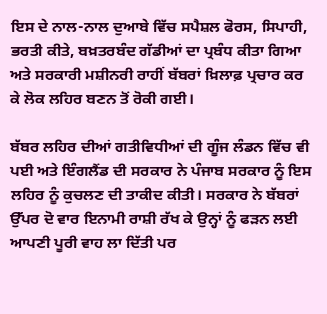ਇਸ ਦੇ ਨਾਲ-ਨਾਲ ਦੁਆਬੇ ਵਿੱਚ ਸਪੈਸ਼ਲ ਫੋਰਸ, ਸਿਪਾਹੀ, ਭਰਤੀ ਕੀਤੇ, ਬਖ਼ਤਰਬੰਦ ਗੱਡੀਆਂ ਦਾ ਪ੍ਰਬੰਧ ਕੀਤਾ ਗਿਆ ਅਤੇ ਸਰਕਾਰੀ ਮਸ਼ੀਨਰੀ ਰਾਹੀਂ ਬੱਬਰਾਂ ਖ਼ਿਲਾਫ਼ ਪ੍ਰਚਾਰ ਕਰ ਕੇ ਲੋਕ ਲਹਿਰ ਬਣਨ ਤੋਂ ਰੋਕੀ ਗਈ।

ਬੱਬਰ ਲਹਿਰ ਦੀਆਂ ਗਤੀਵਿਧੀਆਂ ਦੀ ਗੂੰਜ ਲੰਡਨ ਵਿੱਚ ਵੀ ਪਈ ਅਤੇ ਇੰਗਲੈਂਡ ਦੀ ਸਰਕਾਰ ਨੇ ਪੰਜਾਬ ਸਰਕਾਰ ਨੂੰ ਇਸ ਲਹਿਰ ਨੂੰ ਕੁਚਲਣ ਦੀ ਤਾਕੀਦ ਕੀਤੀ। ਸਰਕਾਰ ਨੇ ਬੱਬਰਾਂ ਉੱਪਰ ਦੋ ਵਾਰ ਇਨਾਮੀ ਰਾਸ਼ੀ ਰੱਖ ਕੇ ਉਨ੍ਹਾਂ ਨੂੰ ਫੜਨ ਲਈ ਆਪਣੀ ਪੂਰੀ ਵਾਹ ਲਾ ਦਿੱਤੀ ਪਰ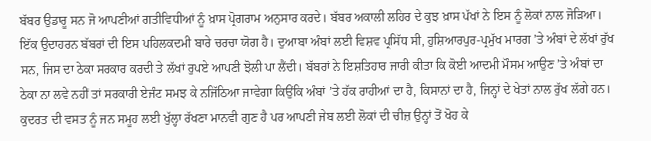ਬੱਬਰ ਉਡਾਰੂ ਸਨ ਜੋ ਆਪਣੀਆਂ ਗਤੀਵਿਧੀਆਂ ਨੂੰ ਖ਼ਾਸ ਪ੍ਰੋਗਰਾਮ ਅਨੁਸਾਰ ਕਰਦੇ। ਬੱਬਰ ਅਕਾਲੀ ਲਹਿਰ ਦੇ ਕੁਝ ਖ਼ਾਸ ਪੱਖਾਂ ਨੇ ਇਸ ਨੂੰ ਲੋਕਾਂ ਨਾਲ ਜੋੜਿਆ। ਇੱਕ ਉਦਾਹਰਨ ਬੱਬਰਾਂ ਦੀ ਇਸ ਪਹਿਲਕਦਮੀ ਬਾਰੇ ਚਰਚਾ ਯੋਗ ਹੈ। ਦੁਆਬਾ ਅੰਬਾਂ ਲਈ ਵਿਸ਼ਵ ਪ੍ਰਸਿੱਧ ਸੀ, ਹੁਸ਼ਿਆਰਪੁਰ-ਪ੍ਰਮੁੱਖ ਮਾਰਗ ’ਤੇ ਅੰਬਾਂ ਦੇ ਲੱਖਾਂ ਰੁੱਖ ਸਨ, ਜਿਸ ਦਾ ਠੇਕਾ ਸਰਕਾਰ ਕਰਦੀ ਤੇ ਲੱਖਾਂ ਰੁਪਏ ਆਪਣੀ ਝੋਲੀ ਪਾ ਲੈਂਦੀ। ਬੱਬਰਾਂ ਨੇ ਇਸ਼ਤਿਹਾਰ ਜਾਰੀ ਕੀਤਾ ਕਿ ਕੋਈ ਆਦਮੀ ਮੌਸਮ ਆਉਣ ’ਤੇ ਅੰਬਾਂ ਦਾ ਠੇਕਾ ਨਾ ਲਵੇ ਨਹੀਂ ਤਾਂ ਸਰਕਾਰੀ ਏਜੰਟ ਸਮਝ ਕੇ ਨਜਿੱਠਿਆ ਜਾਵੇਗਾ ਕਿਉਂਕਿ ਅੰਬਾਂ ’ਤੇ ਹੱਕ ਰਾਹੀਆਂ ਦਾ ਹੈ, ਕਿਸਾਨਾਂ ਦਾ ਹੈ, ਜਿਨ੍ਹਾਂ ਦੇ ਖੇਤਾਂ ਨਾਲ ਰੁੱਖ ਲੱਗੇ ਹਨ। ਕੁਦਰਤ ਦੀ ਵਸਤ ਨੂੰ ਜਨ ਸਮੂਹ ਲਈ ਖੁੱਲ੍ਹਾ ਰੱਖਣਾ ਮਾਨਵੀ ਗੁਣ ਹੈ ਪਰ ਆਪਣੀ ਜੇਬ ਲਈ ਲੋਕਾਂ ਦੀ ਚੀਜ਼ ਉਨ੍ਹਾਂ ਤੋਂ ਖੋਹ ਕੇ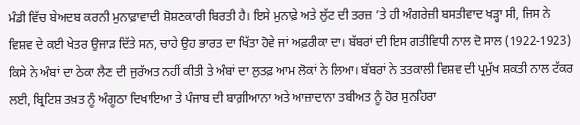ਮੰਡੀ ਵਿੱਚ ਬੇਅਦਬ ਕਰਨੀ ਮੁਨਾਫ਼ਾਵਾਦੀ ਸ਼ੋਸ਼ਣਕਾਰੀ ਬਿਰਤੀ ਹੈ। ਇਸੇ ਮੁਨਾਫ਼ੇ ਅਤੇ ਲੁੱਟ ਦੀ ਤਰਜ਼ ’ਤੇ ਹੀ ਅੰਗਰੇਜ਼ੀ ਬਸਤੀਵਾਦ ਖੜ੍ਹਾ ਸੀ, ਜਿਸ ਨੇ ਵਿਸ਼ਵ ਦੇ ਕਈ ਖੇਤਰ ਉਜਾੜ ਦਿੱਤੇ ਸਨ, ਚਾਹੇ ਉਹ ਭਾਰਤ ਦਾ ਖਿੱਤਾ ਹੋਵੇ ਜਾਂ ਅਫ਼ਰੀਕਾ ਦਾ। ਬੱਬਰਾਂ ਦੀ ਇਸ ਗਤੀਵਿਧੀ ਨਾਲ ਦੋ ਸਾਲ (1922-1923) ਕਿਸੇ ਨੇ ਅੰਬਾਂ ਦਾ ਠੇਕਾ ਲੈਣ ਦੀ ਜੁਰੱਅਤ ਨਹੀਂ ਕੀਤੀ ਤੇ ਅੰਬਾਂ ਦਾ ਲੁਤਫ਼ ਆਮ ਲੋਕਾਂ ਨੇ ਲਿਆ। ਬੱਬਰਾਂ ਨੇ ਤਤਕਾਲੀ ਵਿਸ਼ਵ ਦੀ ਪ੍ਰਮੁੱਖ ਸ਼ਕਤੀ ਨਾਲ ਟੱਕਰ ਲਈ, ਬ੍ਰਿਟਿਸ਼ ਤਖ਼ਤ ਨੂੰ ਅੰਗੂਠਾ ਦਿਖਾਇਆ ਤੇ ਪੰਜਾਬ ਦੀ ਬਾਗ਼ੀਆਨਾ ਅਤੇ ਆਜ਼ਾਦਾਨਾ ਤਬੀਅਤ ਨੂੰ ਹੋਰ ਸੁਨਹਿਰਾ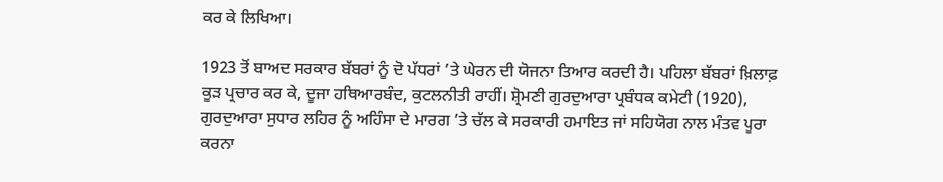ਕਰ ਕੇ ਲਿਖਿਆ।

1923 ਤੋਂ ਬਾਅਦ ਸਰਕਾਰ ਬੱਬਰਾਂ ਨੂੰ ਦੋ ਪੱਧਰਾਂ ’ਤੇ ਘੇਰਨ ਦੀ ਯੋਜਨਾ ਤਿਆਰ ਕਰਦੀ ਹੈ। ਪਹਿਲਾ ਬੱਬਰਾਂ ਖ਼ਿਲਾਫ਼ ਕੂੜ ਪ੍ਰਚਾਰ ਕਰ ਕੇ, ਦੂਜਾ ਹਥਿਆਰਬੰਦ, ਕੁਟਲਨੀਤੀ ਰਾਹੀਂ। ਸ਼੍ਰੋਮਣੀ ਗੁਰਦੁਆਰਾ ਪ੍ਰਬੰਧਕ ਕਮੇਟੀ (1920), ਗੁਰਦੁਆਰਾ ਸੁਧਾਰ ਲਹਿਰ ਨੂੰ ਅਹਿੰਸਾ ਦੇ ਮਾਰਗ ’ਤੇ ਚੱਲ ਕੇ ਸਰਕਾਰੀ ਹਮਾਇਤ ਜਾਂ ਸਹਿਯੋਗ ਨਾਲ ਮੰਤਵ ਪੂਰਾ ਕਰਨਾ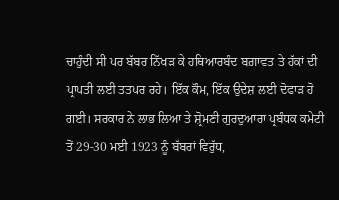ਚਾਹੁੰਦੀ ਸੀ ਪਰ ਬੱਬਰ ਨਿੱਖੜ ਕੇ ਹਥਿਆਰਬੰਦ ਬਗ਼ਾਵਤ ਤੇ ਹੱਕਾਂ ਦੀ ਪ੍ਰਾਪਤੀ ਲਈ ਤਤਪਰ ਰਹੇ। ਇੱਕ ਕੌਮ, ਇੱਕ ਉਦੇਸ਼ ਲਈ ਦੋਫਾੜ ਹੋ ਗਈ। ਸਰਕਾਰ ਨੇ ਲਾਭ ਲਿਆ ਤੇ ਸ਼੍ਰੋਮਣੀ ਗੁਰਦੁਆਰਾ ਪ੍ਰਬੰਧਕ ਕਮੇਟੀ ਤੋਂ 29-30 ਮਈ 1923 ਨੂੰ ਬੱਬਰਾਂ ਵਿਰੁੱਧ,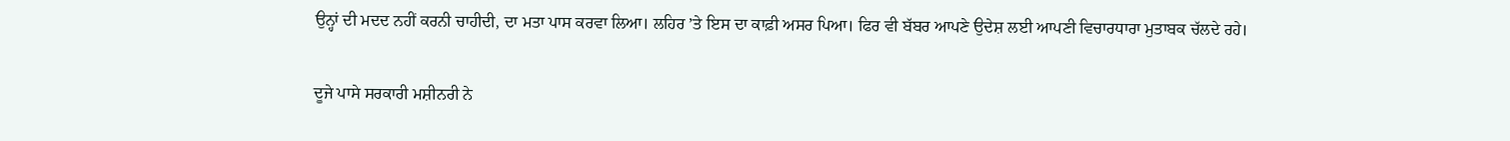ਉਨ੍ਹਾਂ ਦੀ ਮਦਦ ਨਹੀਂ ਕਰਨੀ ਚਾਹੀਦੀ, ਦਾ ਮਤਾ ਪਾਸ ਕਰਵਾ ਲਿਆ। ਲਹਿਰ ’ਤੇ ਇਸ ਦਾ ਕਾਫ਼ੀ ਅਸਰ ਪਿਆ। ਫਿਰ ਵੀ ਬੱਬਰ ਆਪਣੇ ਉਦੇਸ਼ ਲਈ ਆਪਣੀ ਵਿਚਾਰਧਾਰਾ ਮੁਤਾਬਕ ਚੱਲਦੇ ਰਹੇ।

ਦੂਜੇ ਪਾਸੇ ਸਰਕਾਰੀ ਮਸ਼ੀਨਰੀ ਨੇ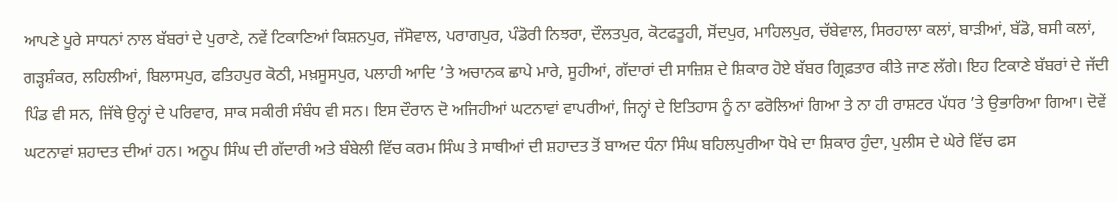ਆਪਣੇ ਪੂਰੇ ਸਾਧਨਾਂ ਨਾਲ ਬੱਬਰਾਂ ਦੇ ਪੁਰਾਣੇ, ਨਵੇਂ ਟਿਕਾਣਿਆਂ ਕਿਸ਼ਨਪੁਰ, ਜੱਸੋਵਾਲ, ਪਰਾਗਪੁਰ, ਪੰਡੋਰੀ ਨਿਝਰਾ, ਦੌਲਤਪੁਰ, ਕੋਟਫਤੂਹੀ, ਸੋਂਦਪੁਰ, ਮਾਹਿਲਪੁਰ, ਚੱਬੇਵਾਲ, ਸਿਰਹਾਲਾ ਕਲਾਂ, ਬਾੜੀਆਂ, ਬੱਡੋ, ਬਸੀ ਕਲਾਂ, ਗੜ੍ਹਸ਼ੰਕਰ, ਲਹਿਲੀਆਂ, ਬਿਲਾਸਪੁਰ, ਫਤਿਹਪੁਰ ਕੋਠੀ, ਮਖ਼ਸੂਸਪੁਰ, ਪਲਾਹੀ ਆਦਿ ’ਤੇ ਅਚਾਨਕ ਛਾਪੇ ਮਾਰੇ, ਸੂਹੀਆਂ, ਗੱਦਾਰਾਂ ਦੀ ਸਾਜ਼ਿਸ਼ ਦੇ ਸ਼ਿਕਾਰ ਹੋਏ ਬੱਬਰ ਗ੍ਰਿਫ਼ਤਾਰ ਕੀਤੇ ਜਾਣ ਲੱਗੇ। ਇਹ ਟਿਕਾਣੇ ਬੱਬਰਾਂ ਦੇ ਜੱਦੀ ਪਿੰਡ ਵੀ ਸਨ, ਜਿੱਥੇ ਉਨ੍ਹਾਂ ਦੇ ਪਰਿਵਾਰ, ਸਾਕ ਸਕੀਰੀ ਸੰਬੰਧ ਵੀ ਸਨ। ਇਸ ਦੌਰਾਨ ਦੋ ਅਜਿਹੀਆਂ ਘਟਨਾਵਾਂ ਵਾਪਰੀਆਂ, ਜਿਨ੍ਹਾਂ ਦੇ ਇਤਿਹਾਸ ਨੂੰ ਨਾ ਫਰੋਲਿਆਂ ਗਿਆ ਤੇ ਨਾ ਹੀ ਰਾਸ਼ਟਰ ਪੱਧਰ ’ਤੇ ਉਭਾਰਿਆ ਗਿਆ। ਦੋਵੇਂ ਘਟਨਾਵਾਂ ਸ਼ਹਾਦਤ ਦੀਆਂ ਹਨ। ਅਨੂਪ ਸਿੰਘ ਦੀ ਗੱਦਾਰੀ ਅਤੇ ਬੰਬੇਲੀ ਵਿੱਚ ਕਰਮ ਸਿੰਘ ਤੇ ਸਾਥੀਆਂ ਦੀ ਸ਼ਹਾਦਤ ਤੋਂ ਬਾਅਦ ਧੰਨਾ ਸਿੰਘ ਬਹਿਲਪੁਰੀਆ ਧੋਖੇ ਦਾ ਸ਼ਿਕਾਰ ਹੁੰਦਾ, ਪੁਲੀਸ ਦੇ ਘੇਰੇ ਵਿੱਚ ਫਸ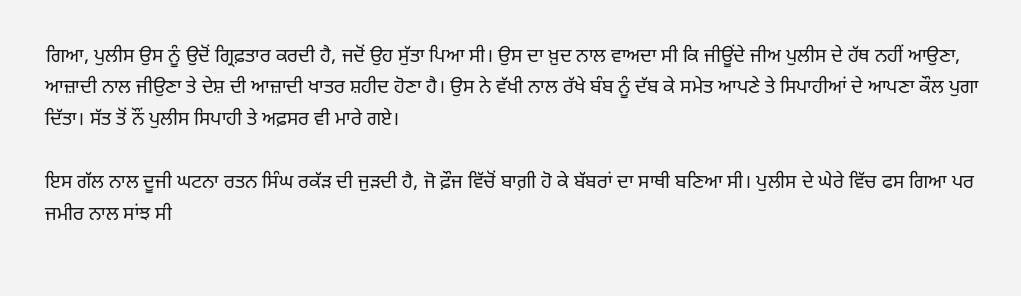ਗਿਆ, ਪੁਲੀਸ ਉਸ ਨੂੰ ਉਦੋਂ ਗ੍ਰਿਫ਼ਤਾਰ ਕਰਦੀ ਹੈ, ਜਦੋਂ ਉਹ ਸੁੱਤਾ ਪਿਆ ਸੀ। ਉਸ ਦਾ ਖ਼ੁਦ ਨਾਲ ਵਾਅਦਾ ਸੀ ਕਿ ਜੀਊਂਦੇ ਜੀਅ ਪੁਲੀਸ ਦੇ ਹੱਥ ਨਹੀਂ ਆਉਣਾ, ਆਜ਼ਾਦੀ ਨਾਲ ਜੀਉਣਾ ਤੇ ਦੇਸ਼ ਦੀ ਆਜ਼ਾਦੀ ਖਾਤਰ ਸ਼ਹੀਦ ਹੋਣਾ ਹੈ। ਉਸ ਨੇ ਵੱਖੀ ਨਾਲ ਰੱਖੇ ਬੰਬ ਨੂੰ ਦੱਬ ਕੇ ਸਮੇਤ ਆਪਣੇ ਤੇ ਸਿਪਾਹੀਆਂ ਦੇ ਆਪਣਾ ਕੌਲ ਪੁਗਾ ਦਿੱਤਾ। ਸੱਤ ਤੋਂ ਨੌਂ ਪੁਲੀਸ ਸਿਪਾਹੀ ਤੇ ਅਫ਼ਸਰ ਵੀ ਮਾਰੇ ਗਏ।

ਇਸ ਗੱਲ ਨਾਲ ਦੂਜੀ ਘਟਨਾ ਰਤਨ ਸਿੰਘ ਰਕੱੜ ਦੀ ਜੁੜਦੀ ਹੈ, ਜੋ ਫ਼ੌਜ ਵਿੱਚੋਂ ਬਾਗ਼ੀ ਹੋ ਕੇ ਬੱਬਰਾਂ ਦਾ ਸਾਥੀ ਬਣਿਆ ਸੀ। ਪੁਲੀਸ ਦੇ ਘੇਰੇ ਵਿੱਚ ਫਸ ਗਿਆ ਪਰ ਜਮੀਰ ਨਾਲ ਸਾਂਝ ਸੀ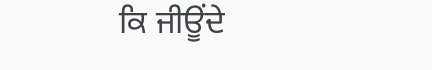ਕਿ ਜੀਊਂਦੇ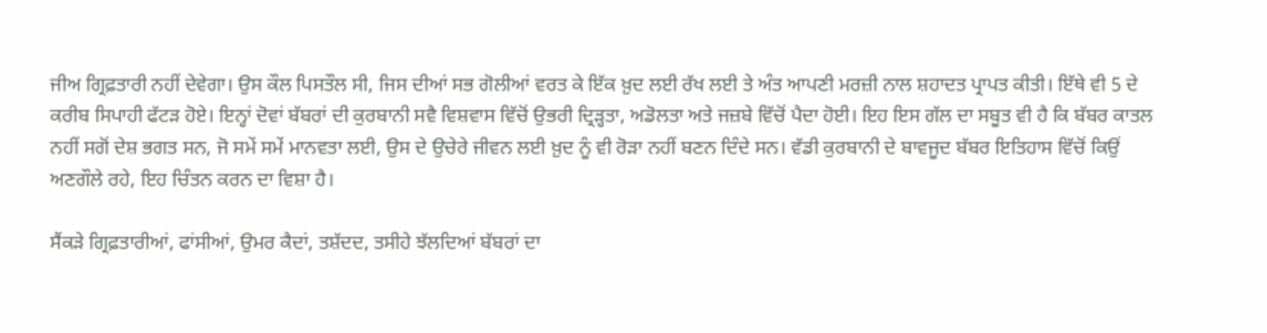ਜੀਅ ਗ੍ਰਿਫ਼ਤਾਰੀ ਨਹੀਂ ਦੇਵੇਗਾ। ਉਸ ਕੌਲ ਪਿਸਤੌਲ ਸੀ, ਜਿਸ ਦੀਆਂ ਸਭ ਗੋਲੀਆਂ ਵਰਤ ਕੇ ਇੱਕ ਖ਼ੁਦ ਲਈ ਰੱਖ ਲਈ ਤੇ ਅੰਤ ਆਪਣੀ ਮਰਜ਼ੀ ਨਾਲ ਸ਼ਹਾਦਤ ਪ੍ਰਾਪਤ ਕੀਤੀ। ਇੱਥੇ ਵੀ 5 ਦੇ ਕਰੀਬ ਸਿਪਾਹੀ ਫੱਟੜ ਹੋਏ। ਇਨ੍ਹਾਂ ਦੋਵਾਂ ਬੱਬਰਾਂ ਦੀ ਕੁਰਬਾਨੀ ਸਵੈ ਵਿਸ਼ਵਾਸ ਵਿੱਚੋਂ ਉਭਰੀ ਦ੍ਰਿੜ੍ਹਤਾ, ਅਡੋਲਤਾ ਅਤੇ ਜਜ਼ਬੇ ਵਿੱਚੋਂ ਪੈਦਾ ਹੋਈ। ਇਹ ਇਸ ਗੱਲ ਦਾ ਸਬੂਤ ਵੀ ਹੈ ਕਿ ਬੱਬਰ ਕਾਤਲ ਨਹੀਂ ਸਗੋਂ ਦੇਸ਼ ਭਗਤ ਸਨ, ਜੋ ਸਮੇਂ ਸਮੇਂ ਮਾਨਵਤਾ ਲਈ, ਉਸ ਦੇ ਉਚੇਰੇ ਜੀਵਨ ਲਈ ਖ਼ੁਦ ਨੂੰ ਵੀ ਰੋੜਾ ਨਹੀਂ ਬਣਨ ਦਿੰਦੇ ਸਨ। ਵੱਡੀ ਕੁਰਬਾਨੀ ਦੇ ਬਾਵਜੂਦ ਬੱਬਰ ਇਤਿਹਾਸ ਵਿੱਚੋਂ ਕਿਉਂ ਅਣਗੌਲੇ ਰਹੇ, ਇਹ ਚਿੰਤਨ ਕਰਨ ਦਾ ਵਿਸ਼ਾ ਹੈ।

ਸੈਂਕੜੇ ਗ੍ਰਿਫ਼ਤਾਰੀਆਂ, ਫਾਂਸੀਆਂ, ਉਮਰ ਕੈਦਾਂ, ਤਸ਼ੱਦਦ, ਤਸੀਹੇ ਝੱਲਦਿਆਂ ਬੱਬਰਾਂ ਦਾ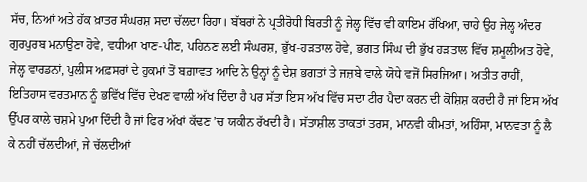ਸੱਚ, ਨਿਆਂ ਅਤੇ ਹੱਕ ਖ਼ਾਤਰ ਸੰਘਰਸ਼ ਸਦਾ ਚੱਲਦਾ ਰਿਹਾ। ਬੱਬਰਾਂ ਨੇ ਪ੍ਰਤੀਰੋਧੀ ਬਿਰਤੀ ਨੂੰ ਜੇਲ੍ਹ ਵਿੱਚ ਵੀ ਕਾਇਮ ਰੱਖਿਆ, ਚਾਹੇ ਉਹ ਜੇਲ੍ਹ ਅੰਦਰ ਗੁਰਪੁਰਬ ਮਨਾਉਣਾ ਹੋਵੇ, ਵਧੀਆ ਖਾਣ-ਪੀਣ, ਪਹਿਨਣ ਲਈ ਸੰਘਰਸ਼, ਭੁੱਖ-ਹੜਤਾਲ ਹੋਵੇ, ਭਗਤ ਸਿੰਘ ਦੀ ਭੁੱਖ ਹੜਤਾਲ ਵਿੱਚ ਸ਼ਮੂਲੀਅਤ ਹੋਵੇ, ਜੇਲ੍ਹ ਵਾਰਡਨਾਂ, ਪੁਲੀਸ ਅਫ਼ਸਰਾਂ ਦੇ ਹੁਕਮਾਂ ਤੋਂ ਬਗ਼ਾਵਤ ਆਦਿ ਨੇ ਉਨ੍ਹਾਂ ਨੂੰ ਦੇਸ਼ ਭਗਤਾਂ ਤੇ ਜਜ਼ਬੇ ਵਾਲੇ ਯੋਧੇ ਵਜੋਂ ਸਿਰਜਿਆ। ਅਤੀਤ ਰਾਹੀਂ, ਇਤਿਹਾਸ ਵਰਤਮਾਨ ਨੂੰ ਭਵਿੱਖ ਵਿੱਚ ਦੇਖਣ ਵਾਲੀ ਅੱਖ ਦਿੰਦਾ ਹੈ ਪਰ ਸੱਤਾ ਇਸ ਅੱਖ ਵਿੱਚ ਸਦਾ ਟੀਰ ਪੈਦਾ ਕਰਨ ਦੀ ਕੋਸ਼ਿਸ਼ ਕਰਦੀ ਹੈ ਜਾਂ ਇਸ ਅੱਖ ਉੱਪਰ ਕਾਲੇ ਚਸ਼ਮੇ ਪੁਆ ਦਿੰਦੀ ਹੈ ਜਾਂ ਫਿਰ ਅੱਖਾਂ ਕੱਢਣ ’ਚ ਯਕੀਨ ਰੱਖਦੀ ਹੈ। ਸੱਤਾਸ਼ੀਲ ਤਾਕਤਾਂ ਤਰਸ, ਮਾਨਵੀ ਕੀਮਤਾਂ, ਅਹਿੰਸਾ, ਮਾਨਵਤਾ ਨੂੰ ਲੈ ਕੇ ਨਹੀਂ ਚੱਲਦੀਆਂ, ਜੇ ਚੱਲਦੀਆਂ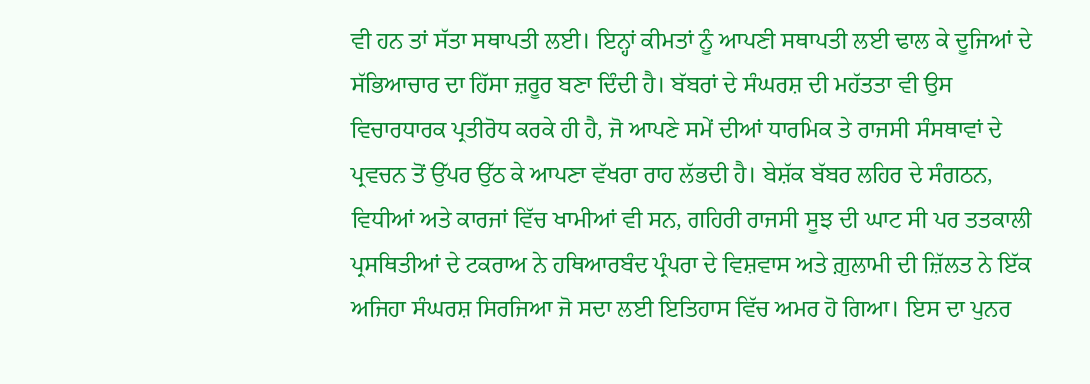ਵੀ ਹਨ ਤਾਂ ਸੱਤਾ ਸਥਾਪਤੀ ਲਈ। ਇਨ੍ਹਾਂ ਕੀਮਤਾਂ ਨੂੰ ਆਪਣੀ ਸਥਾਪਤੀ ਲਈ ਢਾਲ ਕੇ ਦੂਜਿਆਂ ਦੇ ਸੱਭਿਆਚਾਰ ਦਾ ਹਿੱਸਾ ਜ਼ਰੂਰ ਬਣਾ ਦਿੰਦੀ ਹੈ। ਬੱਬਰਾਂ ਦੇ ਸੰਘਰਸ਼ ਦੀ ਮਹੱਤਤਾ ਵੀ ਉਸ ਵਿਚਾਰਧਾਰਕ ਪ੍ਰਤੀਰੋਧ ਕਰਕੇ ਹੀ ਹੈ, ਜੋ ਆਪਣੇ ਸਮੇਂ ਦੀਆਂ ਧਾਰਮਿਕ ਤੇ ਰਾਜਸੀ ਸੰਸਥਾਵਾਂ ਦੇ ਪ੍ਰਵਚਨ ਤੋਂ ਉੱਪਰ ਉੱਠ ਕੇ ਆਪਣਾ ਵੱਖਰਾ ਰਾਹ ਲੱਭਦੀ ਹੈ। ਬੇਸ਼ੱਕ ਬੱਬਰ ਲਹਿਰ ਦੇ ਸੰਗਠਨ, ਵਿਧੀਆਂ ਅਤੇ ਕਾਰਜਾਂ ਵਿੱਚ ਖਾਮੀਆਂ ਵੀ ਸਨ, ਗਹਿਰੀ ਰਾਜਸੀ ਸੂਝ ਦੀ ਘਾਟ ਸੀ ਪਰ ਤਤਕਾਲੀ ਪ੍ਰਸਥਿਤੀਆਂ ਦੇ ਟਕਰਾਅ ਨੇ ਹਥਿਆਰਬੰਦ ਪ੍ਰੰਪਰਾ ਦੇ ਵਿਸ਼ਵਾਸ ਅਤੇ ਗ਼ੁਲਾਮੀ ਦੀ ਜ਼ਿੱਲਤ ਨੇ ਇੱਕ ਅਜਿਹਾ ਸੰਘਰਸ਼ ਸਿਰਜਿਆ ਜੋ ਸਦਾ ਲਈ ਇਤਿਹਾਸ ਵਿੱਚ ਅਮਰ ਹੋ ਗਿਆ। ਇਸ ਦਾ ਪੁਨਰ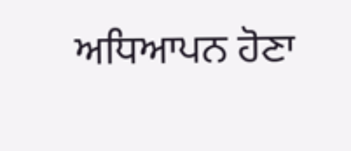ਅਧਿਆਪਨ ਹੋਣਾ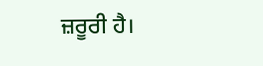ਜ਼ਰੂਰੀ ਹੈ।